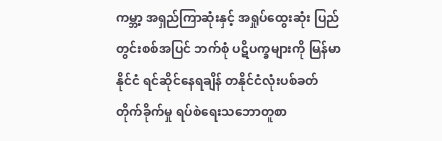ကမ္ဘာ့ အရှည်ကြာဆုံးနှင့် အရှုပ်ထွေးဆုံး ပြည်တွင်းစစ်အပြင် ဘက်စုံ ပဋိပက္ခများကို မြန်မာနိုင်ငံ ရင်ဆိုင်နေရချိန် တနိုင်ငံလုံးပစ်ခတ်တိုက်ခိုက်မှု ရပ်စဲရေးသဘောတူစာ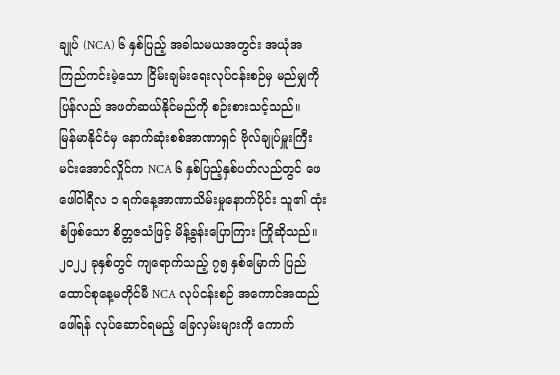ချုပ် (NCA) ၆ နှစ်ပြည့် အခါသမယအတွင်း အယုံအကြည်ကင်းမဲ့သော ငြိမ်းချမ်းရေးလုပ်ငန်းစဉ်မှ မည်မျှကို ပြန်လည် အဖတ်ဆယ်နိုင်မည်ကို စဉ်းစားသင့်သည်။
မြန်မာနိုင်ငံမှ နောက်ဆုံးစစ်အာဏာရှင် ဗိုလ်ချုပ်မှူးကြီး မင်းအောင်လှိုင်က NCA ၆ နှစ်ပြည့်နှစ်ပတ်လည်တွင် ဖေဖေါ်ဝါရီလ ၁ ရက်နေ့အာဏာသိမ်းမှုနောက်ပိုင်း သူ၏ ထုံးစံဖြစ်သော စိတ္တဇသံဖြင့် မိန့်ခွန်းပြောကြား ကြိုဆိုသည်။
၂၀၂၂ ခုနှစ်တွင် ကျရောက်သည့် ၇၅ နှစ်မြောက် ပြည်ထောင်စုနေ့မတိုင်မီ NCA လုပ်ငန်းစဉ် အကောင်အထည် ဖေါ်ရန် လုပ်ဆောင်ရမည့် ခြေလှမ်းများကို ကောက်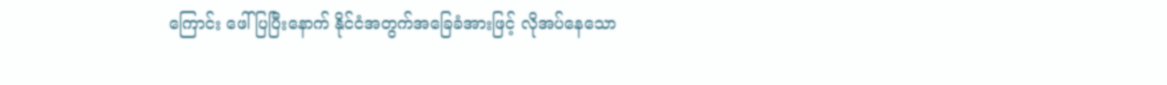ကြောင်း ဖေါ်ပြပြီးနောက် နိုင်ငံအတွက်အခြေခံအားဖြင့် လိုအပ်နေသော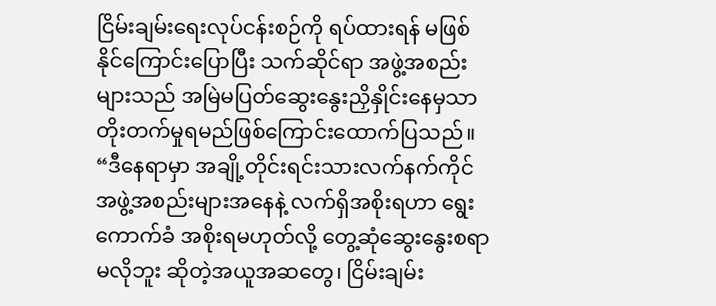ငြိမ်းချမ်းရေးလုပ်ငန်းစဉ်ကို ရပ်ထားရန် မဖြစ်နိုင်ကြောင်းပြောပြီး သက်ဆိုင်ရာ အဖွဲ့အစည်းများသည် အမြဲမပြတ်ဆွေးနွေးညှိနှိုင်းနေမှသာ တိုးတက်မှုရမည်ဖြစ်ကြောင်းထောက်ပြသည်။ “ဒီနေရာမှာ အချို့တိုင်းရင်းသားလက်နက်ကိုင်အဖွဲ့အစည်းများအနေနဲ့ လက်ရှိအစိုးရဟာ ရွေးကောက်ခံ အစိုးရမဟုတ်လို့ တွေ့ဆုံဆွေးနွေးစရာမလိုဘူး ဆိုတဲ့အယူအဆတွေ၊ ငြိမ်းချမ်း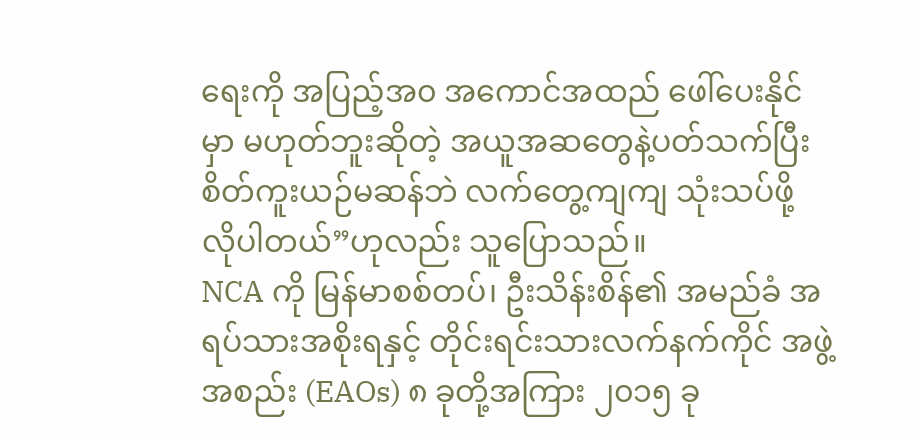ရေးကို အပြည့်အ၀ အကောင်အထည် ဖေါ်ပေးနိုင်မှာ မဟုတ်ဘူးဆိုတဲ့ အယူအဆတွေနဲ့ပတ်သက်ပြီး စိတ်ကူးယဉ်မဆန်ဘဲ လက်တွေ့ကျကျ သုံးသပ်ဖို့ လိုပါတယ်”ဟုလည်း သူပြောသည်။
NCA ကို မြန်မာစစ်တပ်၊ ဦးသိန်းစိန်၏ အမည်ခံ အရပ်သားအစိုးရနှင့် တိုင်းရင်းသားလက်နက်ကိုင် အဖွဲ့အစည်း (EAOs) ၈ ခုတို့အကြား ၂၀၁၅ ခု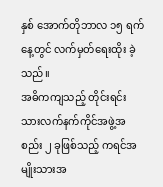နှစ် အောက်တိုဘာလ ၁၅ ရက်နေ့တွင် လက်မှတ်ရေးထိုး ခဲ့သည်။
အဓိကကျသည့် တိုင်းရင်းသားလက်နက်ကိုင်အဖွဲ့အစည်း ၂ ခုဖြစ်သည့် ကရင်အမျိုးသားအ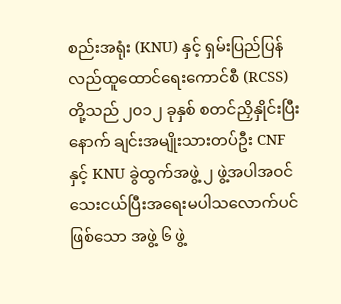စည်းအရုံး (KNU) နှင့် ရှမ်းပြည်ပြန်လည်ထူထောင်ရေးကောင်စီ (RCSS) တို့သည် ၂၀၁၂ ခုနှစ် စတင်ညှိနှိုင်းပြီးနောက် ချင်းအမျိုးသားတပ်ဦး CNF နှင့် KNU ခွဲထွက်အဖွဲ့ ၂ ဖွဲ့အပါအဝင် သေးငယ်ပြီးအရေးမပါသလောက်ပင်ဖြစ်သော အဖွဲ့ ၆ ဖွဲ့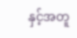နှင့်အတူ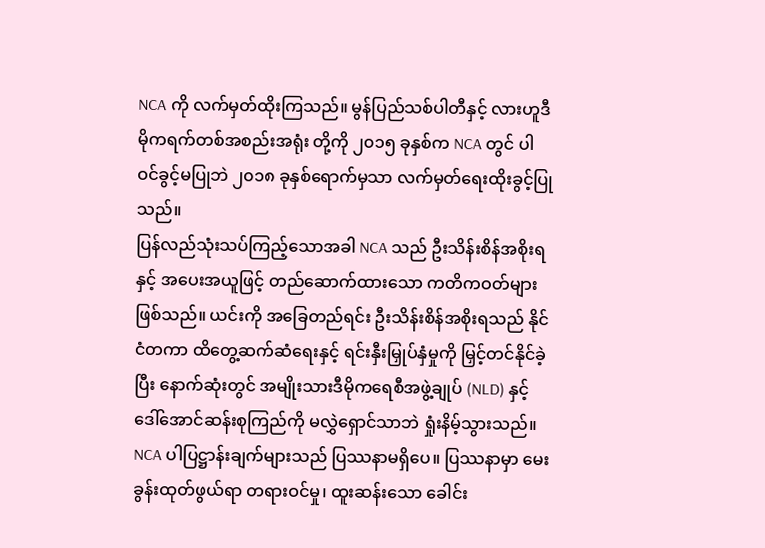NCA ကို လက်မှတ်ထိုးကြသည်။ မွန်ပြည်သစ်ပါတီနှင့် လားဟူဒီမိုကရက်တစ်အစည်းအရုံး တို့ကို ၂၀၁၅ ခုနှစ်က NCA တွင် ပါဝင်ခွင့်မပြုဘဲ ၂၀၁၈ ခုနှစ်ရောက်မှသာ လက်မှတ်ရေးထိုးခွင့်ပြုသည်။
ပြန်လည်သုံးသပ်ကြည့်သောအခါ NCA သည် ဦးသိန်းစိန်အစိုးရနှင့် အပေးအယူဖြင့် တည်ဆောက်ထားသော ကတိကဝတ်များ ဖြစ်သည်။ ယင်းကို အခြေတည်ရင်း ဦးသိန်းစိန်အစိုးရသည် နိုင်ငံတကာ ထိတွေ့ဆက်ဆံရေးနှင့် ရင်းနှီးမြှုပ်နှံမှုကို မြှင့်တင်နိုင်ခဲ့ပြီး နောက်ဆုံးတွင် အမျိုးသားဒီမိုကရေစီအဖွဲ့ချုပ် (NLD) နှင့် ဒေါ်အောင်ဆန်းစုကြည်ကို မလွှဲရှောင်သာဘဲ ရှုံးနိမ့်သွားသည်။ NCA ပါပြဋ္ဌာန်းချက်များသည် ပြဿနာမရှိပေ။ ပြဿနာမှာ မေးခွန်းထုတ်ဖွယ်ရာ တရားဝင်မှု၊ ထူးဆန်းသော ခေါင်း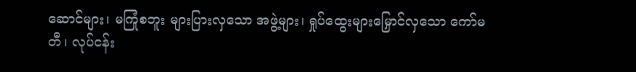ဆောင်များ၊ မကြုံစဘူး များပြားလှသော အဖွဲ့များ၊ ရှုပ်ထွေးများမြှောင်လှသော ကော်မတီ၊ လုပ်ငန်း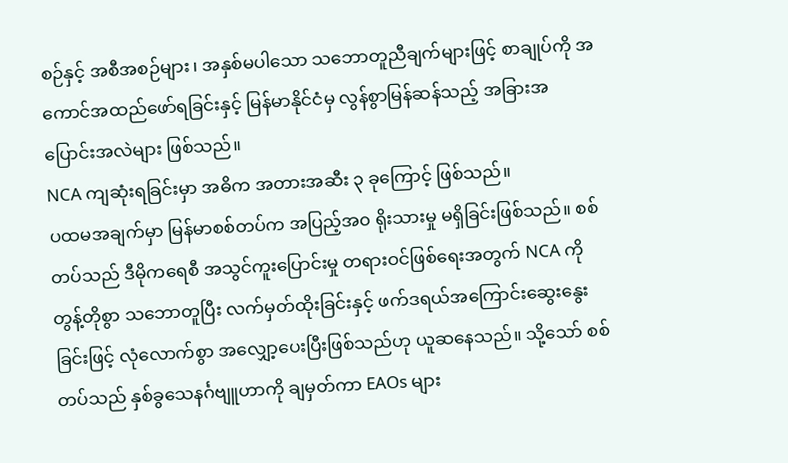စဉ်နှင့် အစီအစဉ်များ၊ အနှစ်မပါသော သဘောတူညီချက်များဖြင့် စာချုပ်ကို အကောင်အထည်ဖော်ရခြင်းနှင့် မြန်မာနိုင်ငံမှ လွန်စွာမြန်ဆန်သည့် အခြားအပြောင်းအလဲများ ဖြစ်သည်။
NCA ကျဆုံးရခြင်းမှာ အဓိက အတားအဆီး ၃ ခုကြောင့် ဖြစ်သည်။
ပထမအချက်မှာ မြန်မာစစ်တပ်က အပြည့်အ၀ ရိုးသားမှု မရှိခြင်းဖြစ်သည်။ စစ်တပ်သည် ဒီမိုကရေစီ အသွင်ကူးပြောင်းမှု တရားဝင်ဖြစ်ရေးအတွက် NCA ကို တွန့်တိုစွာ သဘောတူပြီး လက်မှတ်ထိုးခြင်းနှင့် ဖက်ဒရယ်အကြောင်းဆွေးနွေးခြင်းဖြင့် လုံလောက်စွာ အလျှော့ပေးပြီးဖြစ်သည်ဟု ယူဆနေသည်။ သို့သော် စစ်တပ်သည် နှစ်ခွသေနင်္ဂဗျူဟာကို ချမှတ်ကာ EAOs များ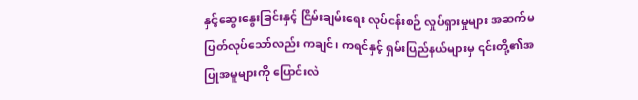နှင့်ဆွေးနွေးခြင်းနှင့် ငြိမ်းချမ်းရေး လုပ်ငန်းစဉ် လှုပ်ရှားမှုများ အဆက်မပြတ်လုပ်သော်လည်း ကချင်၊ ကရင်နှင့် ရှမ်းပြည်နယ်များမှ ၎င်းတို့၏အပြုအမူများကို ပြောင်းလဲ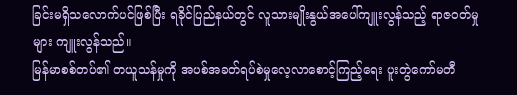ခြင်းမရှိသလောက်ပင်ဖြစ်ပြီး ရခိုင်ပြည်နယ်တွင် လူသားမျိုးနွယ်အပေါ်ကျူးလွန်သည့် ရာဇဝတ်မှုများ ကျူးလွန်သည်။
မြန်မာစစ်တပ်၏ တယူသန်မှုကို အပစ်အခတ်ရပ်စဲမှုလေ့လာစောင့်ကြည့်ရေး ပူးတွဲကော်မတီ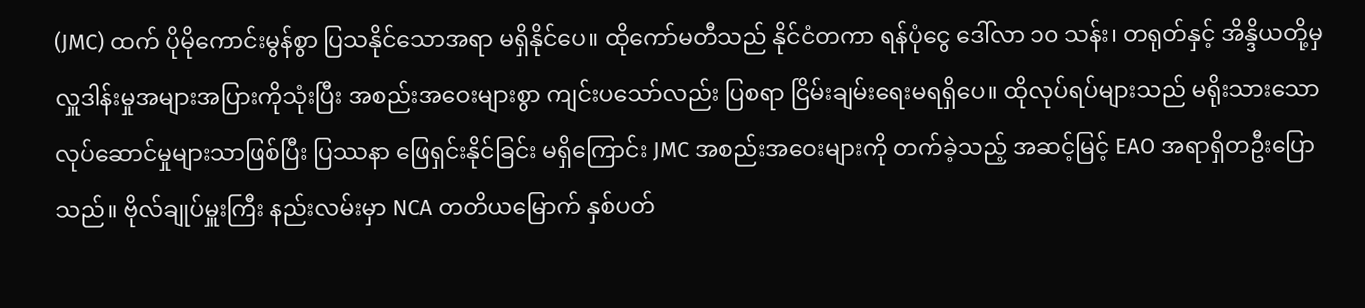(JMC) ထက် ပိုမိုကောင်းမွန်စွာ ပြသနိုင်သောအရာ မရှိနိုင်ပေ။ ထိုကော်မတီသည် နိုင်ငံတကာ ရန်ပုံငွေ ဒေါ်လာ ၁၀ သန်း၊ တရုတ်နှင့် အိန္ဒိယတို့မှ လှူဒါန်းမှုအများအပြားကိုသုံးပြီး အစည်းအဝေးများစွာ ကျင်းပသော်လည်း ပြစရာ ငြိမ်းချမ်းရေးမရရှိပေ။ ထိုလုပ်ရပ်များသည် မရိုးသားသော လုပ်ဆောင်မှုများသာဖြစ်ပြီး ပြဿနာ ဖြေရှင်းနိုင်ခြင်း မရှိကြောင်း JMC အစည်းအဝေးများကို တက်ခဲ့သည့် အဆင့်မြင့် EAO အရာရှိတဦးပြောသည်။ ဗိုလ်ချုပ်မှူးကြီး နည်းလမ်းမှာ NCA တတိယမြောက် နှစ်ပတ်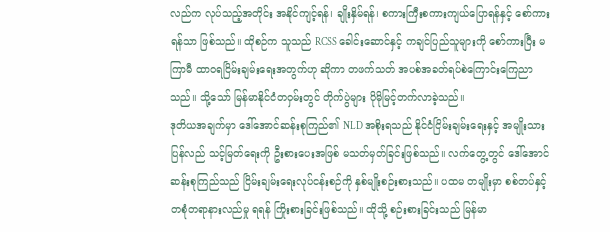လည်က လုပ်သည့်အတိုင်း အနိုင်ကျင့်ရန်၊ ချိုးနှိမ်ရန်၊ စကားကြီးစကားကျယ်ပြောရန်နှင့် စော်ကားရန်သာ ဖြစ်သည်။ ထိုစဉ်က သူသည် RCSS ခေါင်းဆောင်နှင့် ကချင်ပြည်သူများကို စော်ကားပြီး မကြာမီ ထာဝရငြိမ်းချမ်းရေးအတွက်ဟု ဆိုကာ တဖက်သတ် အပစ်အခတ်ရပ်စဲကြောင်းကြေညာသည်။ သို့သော် မြန်မာနိုင်ငံတဝှမ်းတွင် တိုက်ပွဲများ ပိုမိုမြင့်တက်လာခဲ့သည်။
ဒုတိယအချက်မှာ ဒေါ်အောင်ဆန်းစုကြည်၏ NLD အစိုးရသည် နိုင်ငံငြိမ်းချမ်းရေးနှင့် အမျိုးသား ပြန်လည် သင့်မြတ်ရေးကို ဦးစားပေးအဖြစ် မသတ်မှတ်ခြင်းဖြစ်သည်။ လက်တွေ့တွင် ဒေါ်အောင်ဆန်းစုကြည်သည် ငြိမ်းချမ်းရေးလုပ်ငန်းစဉ်ကို နှစ်မျိုးစဉ်းစားသည်။ ပထမ တမျိုးမှာ စစ်တပ်နှင့် တစုံတရာနားလည်မှု ရရန် ကြိုးစားခြင်းဖြစ်သည်။ ထိုသို့ စဉ်းစားခြင်းသည် မြန်မာ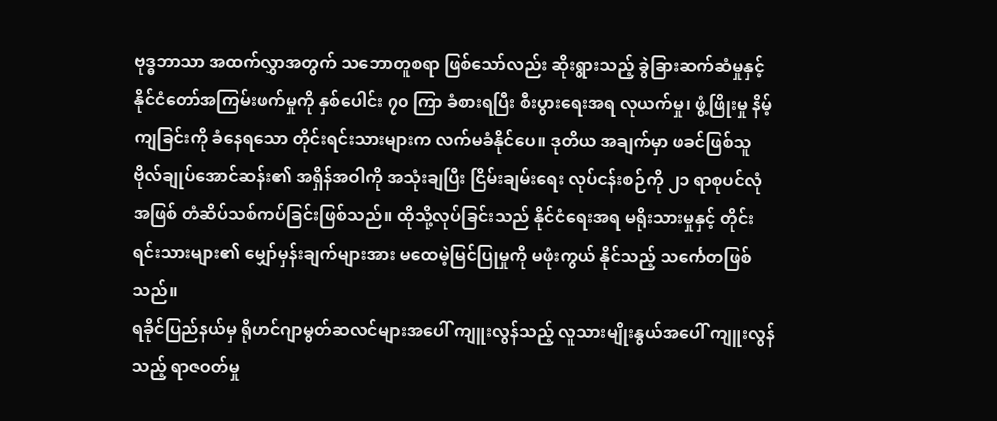ဗုဒ္ဓဘာသာ အထက်လွှာအတွက် သဘောတူစရာ ဖြစ်သော်လည်း ဆိုးရွားသည့် ခွဲခြားဆက်ဆံမှုနှင့် နိုင်ငံတော်အကြမ်းဖက်မှုကို နှစ်ပေါင်း ၇၀ ကြာ ခံစားရပြီး စီးပွားရေးအရ လုယက်မှု၊ ဖွံ့ဖြိုးမှု နိမ့်ကျခြင်းကို ခံနေရသော တိုင်းရင်းသားများက လက်မခံနိုင်ပေ။ ဒုတိယ အချက်မှာ ဖခင်ဖြစ်သူ ဗိုလ်ချုပ်အောင်ဆန်း၏ အရှိန်အဝါကို အသုံးချပြီး ငြိမ်းချမ်းရေး လုပ်ငန်းစဉ်ကို ၂၁ ရာစုပင်လုံအဖြစ် တံဆိပ်သစ်ကပ်ခြင်းဖြစ်သည်။ ထိုသို့လုပ်ခြင်းသည် နိုင်ငံရေးအရ မရိုးသားမှုနှင့် တိုင်းရင်းသားများ၏ မျှော်မှန်းချက်များအား မထေမဲ့မြင်ပြုမှုကို မဖုံးကွယ် နိုင်သည့် သင်္ကေတဖြစ်သည်။
ရခိုင်ပြည်နယ်မှ ရိုဟင်ဂျာမွတ်ဆလင်များအပေါ် ကျူးလွန်သည့် လူသားမျိုးနွယ်အပေါ် ကျူးလွန်သည့် ရာဇဝတ်မှု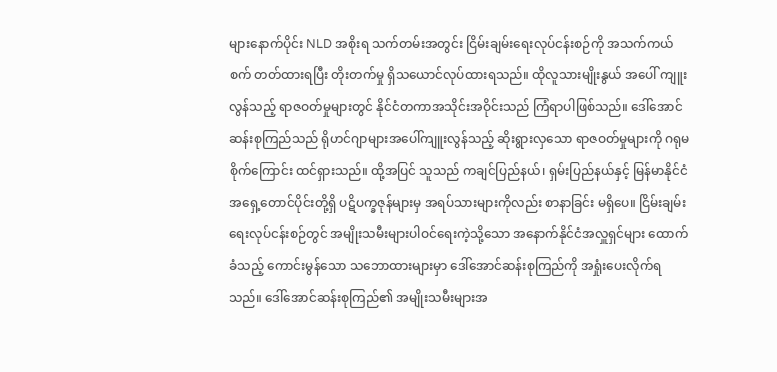များနောက်ပိုင်း NLD အစိုးရ သက်တမ်းအတွင်း ငြိမ်းချမ်းရေးလုပ်ငန်းစဉ်ကို အသက်ကယ်စက် တတ်ထားရပြီး တိုးတက်မှု ရှိသယောင်လုပ်ထားရသည်။ ထိုလူသားမျိုးနွယ် အပေါ် ကျူးလွန်သည့် ရာဇဝတ်မှုများတွင် နိုင်ငံတကာအသိုင်းအဝိုင်းသည် ကြံရာပါဖြစ်သည်။ ဒေါ်အောင်ဆန်းစုကြည်သည် ရိုဟင်ဂျာများအပေါ်ကျူးလွန်သည့် ဆိုးရွားလှသော ရာဇဝတ်မှုများကို ဂရုမစိုက်ကြောင်း ထင်ရှားသည်။ ထို့အပြင် သူသည် ကချင်ပြည်နယ်၊ ရှမ်းပြည်နယ်နှင့် မြန်မာနိုင်ငံ အရှေ့တောင်ပိုင်းတို့ရှိ ပဋိပက္ခဇုန်များမှ အရပ်သားများကိုလည်း စာနာခြင်း မရှိပေ။ ငြိမ်းချမ်းရေးလုပ်ငန်းစဉ်တွင် အမျိုးသမီးများပါဝင်ရေးကဲ့သို့သော အနောက်နိုင်ငံအလှူရှင်များ ထောက်ခံသည့် ကောင်းမွန်သော သဘောထားများမှာ ဒေါ်အောင်ဆန်းစုကြည်ကို အရှုံးပေးလိုက်ရသည်။ ဒေါ်အောင်ဆန်းစုကြည်၏ အမျိုးသမီးများအ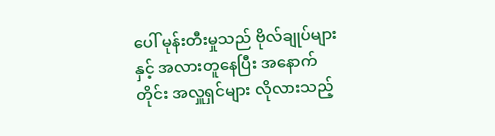ပေါ် မုန်းတီးမှုသည် ဗိုလ်ချုပ်များနှင့် အလားတူနေပြီး အနောက်တိုင်း အလှူရှင်များ လိုလားသည့်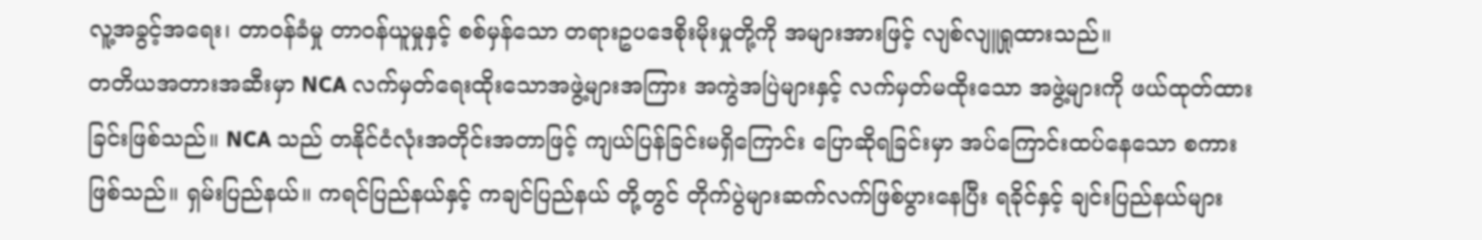လူ့အခွင့်အရေး၊ တာဝန်ခံမှု တာဝန်ယူမှုနှင့် စစ်မှန်သော တရားဥပဒေစိုးမိုးမှုတို့ကို အများအားဖြင့် လျစ်လျူရှုထားသည်။
တတိယအတားအဆီးမှာ NCA လက်မှတ်ရေးထိုးသောအဖွဲ့များအကြား အကွဲအပြဲများနှင့် လက်မှတ်မထိုးသော အဖွဲ့များကို ဖယ်ထုတ်ထားခြင်းဖြစ်သည်။ NCA သည် တနိုင်ငံလုံးအတိုင်းအတာဖြင့် ကျယ်ပြန်ခြင်းမရှိကြောင်း ပြောဆိုရခြင်းမှာ အပ်ကြောင်းထပ်နေသော စကားဖြစ်သည်။ ရှမ်းပြည်နယ်။ ကရင်ပြည်နယ်နှင့် ကချင်ပြည်နယ် တို့တွင် တိုက်ပွဲများဆက်လက်ဖြစ်ပွားနေပြီး ရခိုင်နှင့် ချင်းပြည်နယ်များ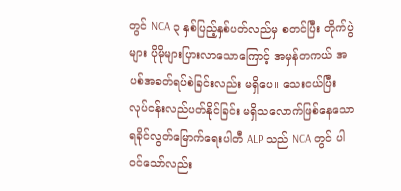တွင် NCA ၃ နှစ်ပြည့်နှစ်ပတ်လည်မှ စတင်ပြီး တိုက်ပွဲများ ပိုမိုများပြားလာသောကြောင့် အမှန်တကယ် အပစ်အခတ်ရပ်စဲခြင်းလည်း မရှိပေ။ သေးငယ်ပြီး လုပ်ငန်းလည်ပတ်နိုင်ခြင်း မရှိသလောက်ဖြစ်နေသော ရခိုင်လွတ်မြောက်ရေးပါတီ ALP သည် NCA တွင် ပါဝင်သော်လည်း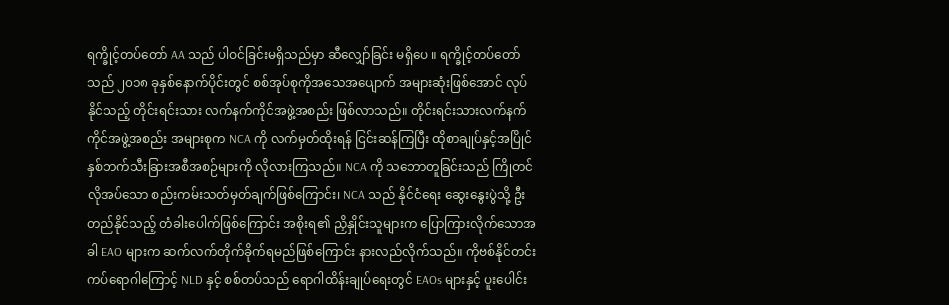ရက္ခိုင့်တပ်တော် AA သည် ပါဝင်ခြင်းမရှိသည်မှာ ဆီလျှော်ခြင်း မရှိပေ ။ ရက္ခိုင့်တပ်တော်သည် ၂၀၁၈ ခုနှစ်နောက်ပိုင်းတွင် စစ်အုပ်စုကိုအသေအပျောက် အများဆုံးဖြစ်အောင် လုပ်နိုင်သည့် တိုင်းရင်းသား လက်နက်ကိုင်အဖွဲ့အစည်း ဖြစ်လာသည်။ တိုင်းရင်းသားလက်နက်ကိုင်အဖွဲ့အစည်း အများစုက NCA ကို လက်မှတ်ထိုးရန် ငြင်းဆန်ကြပြီး ထိုစာချုပ်နှင့်အပြိုင် နှစ်ဘက်သီးခြားအစီအစဉ်များကို လိုလားကြသည်။ NCA ကို သဘောတူခြင်းသည် ကြိုတင်လိုအပ်သော စည်းကမ်းသတ်မှတ်ချက်ဖြစ်ကြောင်း၊ NCA သည် နိုင်ငံရေး ဆွေးနွေးပွဲသို့ ဦးတည်နိုင်သည့် တံခါးပေါက်ဖြစ်ကြောင်း အစိုးရ၏ ညှိနှိုင်းသူများက ပြောကြားလိုက်သောအခါ EAO များက ဆက်လက်တိုက်ခိုက်ရမည်ဖြစ်ကြောင်း နားလည်လိုက်သည်။ ကိုဗစ်နိုင်တင်း ကပ်ရောဂါကြောင့် NLD နှင့် စစ်တပ်သည် ရောဂါထိန်းချုပ်ရေးတွင် EAOs များနှင့် ပူးပေါင်း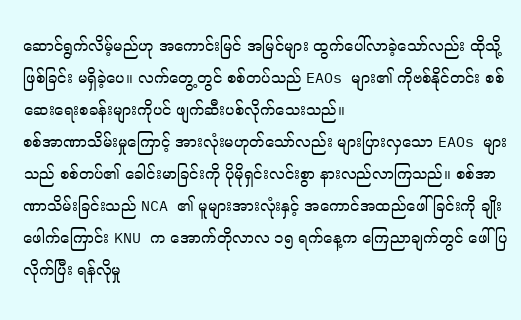ဆောင်ရွက်လိမ့်မည်ဟု အကောင်းမြင် အမြင်များ ထွက်ပေါ်လာခဲ့သော်လည်း ထိုသို့ဖြစ်ခြင်း မရှိခဲ့ပေ။ လက်တွေ့တွင် စစ်တပ်သည် EAOs များ၏ ကိုဗစ်နိုင်တင်း စစ်ဆေးရေးစခန်းများကိုပင် ဖျက်ဆီးပစ်လိုက်သေးသည်။
စစ်အာဏာသိမ်းမှုကြောင့် အားလုံးမဟုတ်သော်လည်း များပြားလှသော EAOs များသည် စစ်တပ်၏ ခေါင်းမာခြင်းကို ပိုမိုရှင်းလင်းစွာ နားလည်လာကြသည်။ စစ်အာဏာသိမ်းခြင်းသည် NCA ၏ မူများအားလုံးနှင့် အကောင်အထည်ဖေါ်ခြင်းကို ချိုးဖေါက်ကြောင်း KNU က အောက်တိုလာလ ၁၅ ရက်နေ့က ကြေညာချက်တွင် ဖေါ်ပြလိုက်ပြီး ရန်လိုမှု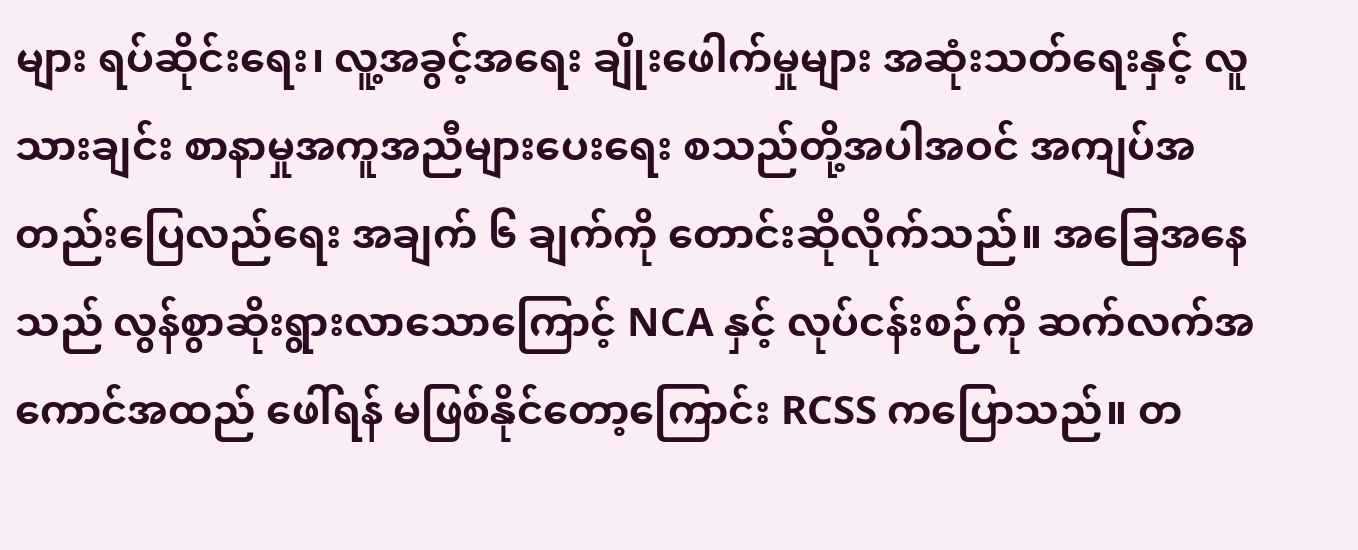များ ရပ်ဆိုင်းရေး၊ လူ့အခွင့်အရေး ချိုးဖေါက်မှုများ အဆုံးသတ်ရေးနှင့် လူသားချင်း စာနာမှုအကူအညီများပေးရေး စသည်တို့အပါအဝင် အကျပ်အတည်းပြေလည်ရေး အချက် ၆ ချက်ကို တောင်းဆိုလိုက်သည်။ အခြေအနေသည် လွန်စွာဆိုးရွားလာသောကြောင့် NCA နှင့် လုပ်ငန်းစဉ်ကို ဆက်လက်အကောင်အထည် ဖေါ်ရန် မဖြစ်နိုင်တော့ကြောင်း RCSS ကပြောသည်။ တ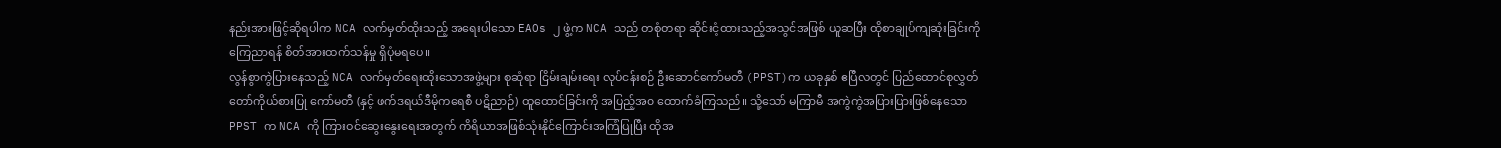နည်းအားဖြင့်ဆိုရပါက NCA လက်မှတ်ထိုးသည့် အရေးပါသော EAOs ၂ ဖွဲ့က NCA သည် တစုံတရာ ဆိုင်းငံ့ထားသည့်အသွင်အဖြစ် ယူဆပြီး ထိုစာချုပ်ကျဆုံးခြင်းကို ကြေညာရန် စိတ်အားထက်သန်မှု ရှိပုံမရပေ။
လွန်စွာကွဲပြားနေသည့် NCA လက်မှတ်ရေးထိုးသောအဖွဲ့များ စုဆုံရာ ငြိမ်းချမ်းရေး လုပ်ငန်းစဉ် ဦးဆောင်ကော်မတီ (PPST)က ယခုနှစ် ဧပြီလတွင် ပြည်ထောင်စုလွှတ်တော်ကိုယ်စားပြု ကော်မတီ (နှင့် ဖက်ဒရယ်ဒီမိုကရေစီ ပဋိညာဉ်) ထူထောင်ခြင်းကို အပြည့်အ၀ ထောက်ခံကြသည်။ သို့သော် မကြာမီ အကွဲကွဲအပြားပြားဖြစ်နေသော PPST က NCA ကို ကြားဝင်ဆွေးနွေးရေးအတွက် ကိရိယာအဖြစ်သုံးနိုင်ကြောင်းအကြံပြုပြီး ထိုအ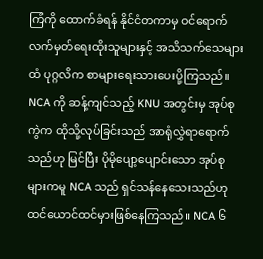ကြံကို ထောက်ခံရန် နိုင်ငံတကာမှ ဝင်ရောက်လက်မှတ်ရေးထိုးသူများနှင့် အသိသက်သေများထံ ပုဂ္ဂလိက စာများရေးသားပေးပို့ကြသည်။ NCA ကို ဆန့်ကျင်သည့် KNU အတွင်းမှ အုပ်စုကွဲက ထိုသို့လုပ်ခြင်းသည် အာရုံလွှဲရာရောက်သည်ဟု မြင်ပြီး ပိုမိုပျော့ပျောင်းသော အုပ်စုများကမူ NCA သည် ရှင်သန်နေသေးသည်ဟု ထင်ယောင်ထင်မှားဖြစ်နေကြသည်။ NCA ၆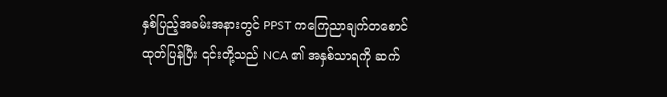နှစ်ပြည့်အခမ်းအနားတွင် PPST ကကြေညာချက်တစောင် ထုတ်ပြန်ပြီး ၎င်းတို့သည် NCA ၏ အနှစ်သာရကို ဆက်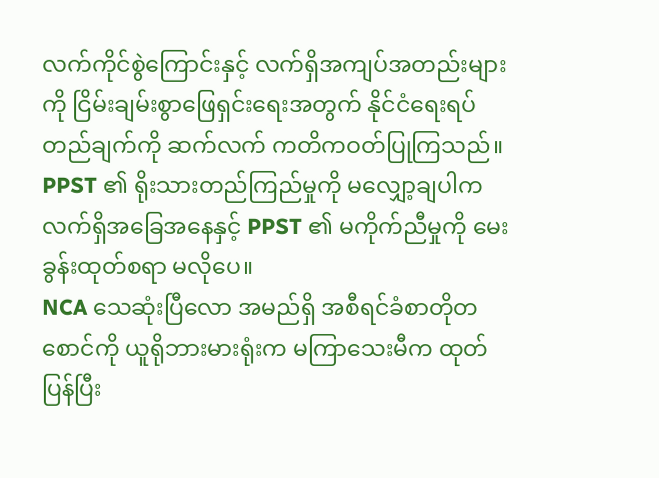လက်ကိုင်စွဲကြောင်းနှင့် လက်ရှိအကျပ်အတည်းများကို ငြိမ်းချမ်းစွာဖြေရှင်းရေးအတွက် နိုင်ငံရေးရပ်တည်ချက်ကို ဆက်လက် ကတိကဝတ်ပြုကြသည်။ PPST ၏ ရိုးသားတည်ကြည်မှုကို မလျှော့ချပါက လက်ရှိအခြေအနေနှင့် PPST ၏ မကိုက်ညီမှုကို မေးခွန်းထုတ်စရာ မလိုပေ။
NCA သေဆုံးပြီလော အမည်ရှိ အစီရင်ခံစာတိုတစောင်ကို ယူရိုဘားမားရုံးက မကြာသေးမီက ထုတ်ပြန်ပြီး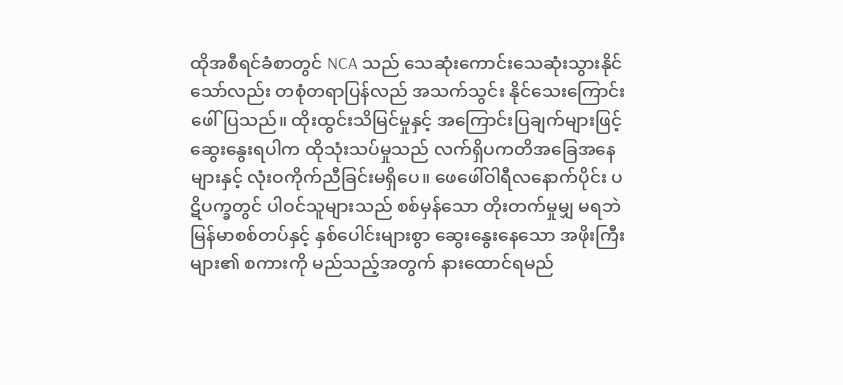ထိုအစီရင်ခံစာတွင် NCA သည် သေဆုံးကောင်းသေဆုံးသွားနိုင်သော်လည်း တစုံတရာပြန်လည် အသက်သွင်း နိုင်သေးကြောင်းဖေါ်ပြသည်။ ထိုးထွင်းသိမြင်မှုနှင့် အကြောင်းပြချက်များဖြင့် ဆွေးနွေးရပါက ထိုသုံးသပ်မှုသည် လက်ရှိပကတိအခြေအနေများနှင့် လုံးဝကိုက်ညီခြင်းမရှိပေ။ ဖေဖေါ်ဝါရီလနောက်ပိုင်း ပဋိပက္ခတွင် ပါဝင်သူများသည် စစ်မှန်သော တိုးတက်မှုမျှ မရဘဲ မြန်မာစစ်တပ်နှင့် နှစ်ပေါင်းများစွာ ဆွေးနွေးနေသော အဖိုးကြီးများ၏ စကားကို မည်သည့်အတွက် နားထောင်ရမည်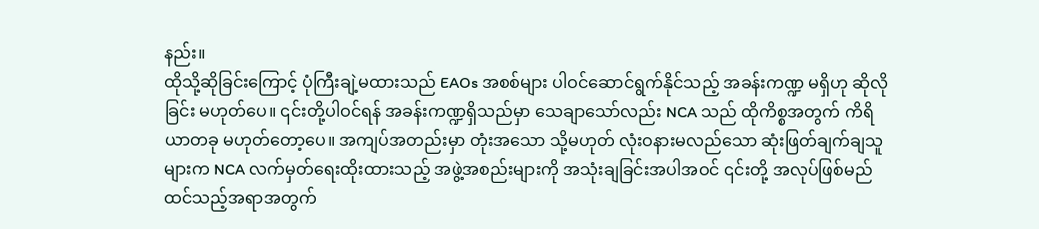နည်း။
ထိုသို့ဆိုခြင်းကြောင့် ပုံကြီးချဲ့မထားသည် EAOs အစစ်များ ပါဝင်ဆောင်ရွက်နိုင်သည့် အခန်းကဏ္ဍ မရှိဟု ဆိုလိုခြင်း မဟုတ်ပေ။ ၎င်းတို့ပါဝင်ရန် အခန်းကဏ္ဍရှိသည်မှာ သေချာသော်လည်း NCA သည် ထိုကိစ္စအတွက် ကိရိယာတခု မဟုတ်တော့ပေ။ အကျပ်အတည်းမှာ တုံးအသော သို့မဟုတ် လုံးဝနားမလည်သော ဆုံးဖြတ်ချက်ချသူများက NCA လက်မှတ်ရေးထိုးထားသည့် အဖွဲ့အစည်းများကို အသုံးချခြင်းအပါအဝင် ၎င်းတို့ အလုပ်ဖြစ်မည် ထင်သည့်အရာအတွက်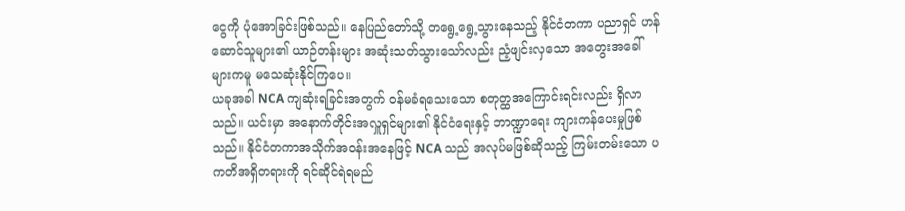ငွေကို ပုံအောခြင်းဖြစ်သည်။ နေပြည်တော်သို့ တရွေ့ရွေ့သွားနေသည့် နိုင်ငံတကာ ပညာရှင် ဟန်ဆောင်သူများ၏ ယာဉ်တန်းများ အဆုံးသတ်သွားသော်လည်း ညံ့ဖျင်းလှသော အတွေးအခေါ်များကမူ မသေဆုံးနိုင်ကြပေ။
ယခုအခါ NCA ကျဆုံးရခြင်းအတွက် ဝန်မခံရသေးသော စတုတ္ထအကြောင်းရင်းလည်း ရှိလာသည်။ ယင်းမှာ အနောက်တိုင်းအလှူရှင်များ၏ နိုင်ငံရေးနှင့် ဘာဏ္ဍာရေး ကျားကန်ပေးမှုဖြစ်သည်။ နိုင်ငံတကာအသိုက်အဝန်းအနေဖြင့် NCA သည် အလုပ်မဖြစ်ဆိုသည့် ကြမ်းတမ်းသော ပကတိအရှိတရားကို ရင်ဆိုင်ရဲရမည်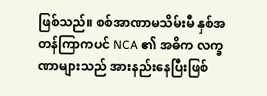ဖြစ်သည်။ စစ်အာဏာမသိမ်းမီ နှစ်အတန်ကြာကပင် NCA ၏ အဓိက လက္ခဏာများသည် အားနည်းနေပြီးဖြစ်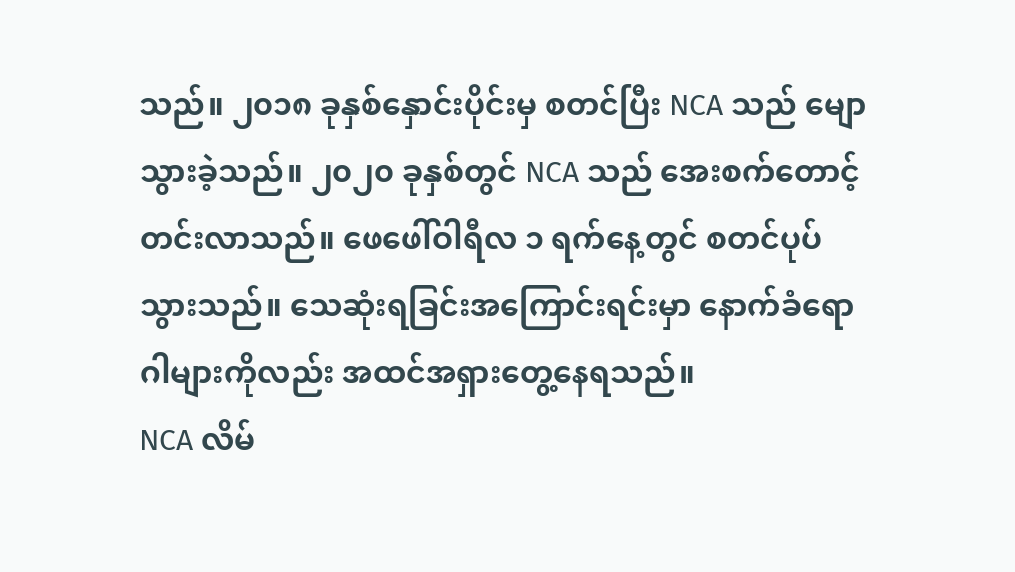သည်။ ၂၀၁၈ ခုနှစ်နှောင်းပိုင်းမှ စတင်ပြီး NCA သည် မျောသွားခဲ့သည်။ ၂၀၂၀ ခုနှစ်တွင် NCA သည် အေးစက်တောင့်တင်းလာသည်။ ဖေဖေါ်ဝါရီလ ၁ ရက်နေ့တွင် စတင်ပုပ်သွားသည်။ သေဆုံးရခြင်းအကြောင်းရင်းမှာ နောက်ခံရောဂါများကိုလည်း အထင်အရှားတွေ့နေရသည်။
NCA လိမ်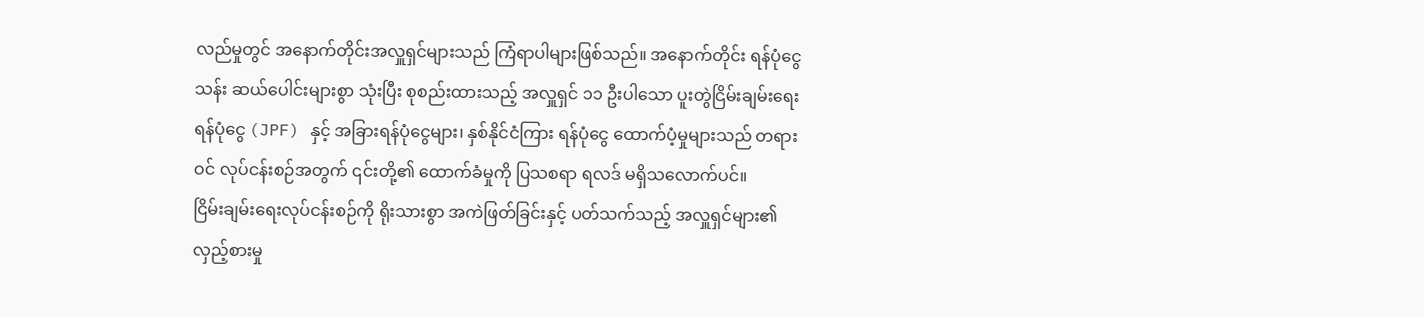လည်မှုတွင် အနောက်တိုင်းအလှူရှင်များသည် ကြံရာပါများဖြစ်သည်။ အနောက်တိုင်း ရန်ပုံငွေ သန်း ဆယ်ပေါင်းများစွာ သုံးပြီး စုစည်းထားသည့် အလှူရှင် ၁၁ ဦးပါသော ပူးတွဲငြိမ်းချမ်းရေး ရန်ပုံငွေ (JPF) နှင့် အခြားရန်ပုံငွေများ၊ နှစ်နိုင်ငံကြား ရန်ပုံငွေ ထောက်ပံ့မှုများသည် တရားဝင် လုပ်ငန်းစဉ်အတွက် ၎င်းတို့၏ ထောက်ခံမှုကို ပြသစရာ ရလဒ် မရှိသလောက်ပင်။
ငြိမ်းချမ်းရေးလုပ်ငန်းစဉ်ကို ရိုးသားစွာ အကဲဖြတ်ခြင်းနှင့် ပတ်သက်သည့် အလှူရှင်များ၏ လှည့်စားမှု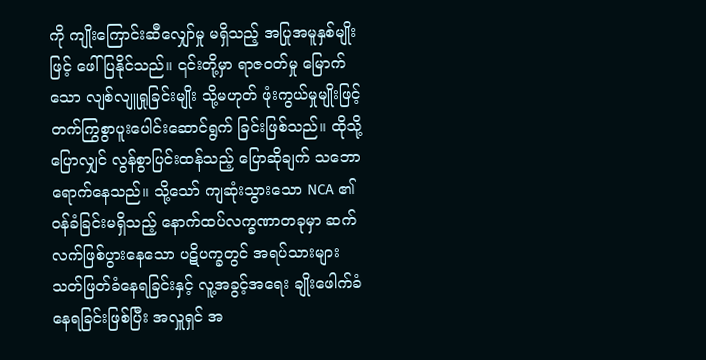ကို ကျိုးကြောင်းဆီလျှော်မှု မရှိသည့် အပြုအမူနှစ်မျိုးဖြင့် ဖေါ်ပြနိုင်သည်။ ၎င်းတို့မှာ ရာဇဝတ်မှု မြောက်သော လျစ်လျူရှုခြင်းမျိုး သို့မဟုတ် ဖုံးကွယ်မှုမျိုးဖြင့် တက်ကြွစွာပူးပေါင်းဆောင်ရွက် ခြင်းဖြစ်သည်။ ထိုသို့ပြောလျှင် လွန်စွာပြင်းထန်သည့် ပြောဆိုချက် သဘောရောက်နေသည်။ သို့သော် ကျဆုံးသွားသော NCA ၏ ဝန်ခံခြင်းမရှိသည့် နောက်ထပ်လက္ခဏာတခုမှာ ဆက်လက်ဖြစ်ပွားနေသော ပဋိပက္ခတွင် အရပ်သားများ သတ်ဖြတ်ခံနေရခြင်းနှင့် လူ့အခွင့်အရေး ချိုးဖေါက်ခံနေရခြင်းဖြစ်ပြီး အလှူရှင် အ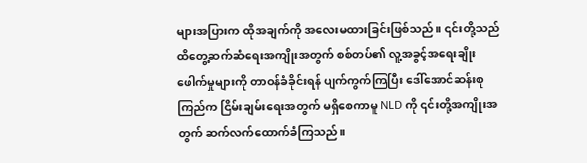များအပြားက ထိုအချက်ကို အလေးမထားခြင်းဖြစ်သည်။ ၎င်းတို့သည် ထိတွေ့ဆက်ဆံရေးအကျိုးအတွက် စစ်တပ်၏ လူ့အခွင့်အရေးချိုးဖေါက်မှုများကို တာဝန်ခံခိုင်းရန် ပျက်ကွက်ကြပြီး ဒေါ်အောင်ဆန်းစုကြည်က ငြိမ်းချမ်းရေးအတွက် မရှိစေကာမူ NLD ကို ၎င်းတို့အကျိုးအတွက် ဆက်လက်ထောက်ခံကြသည်။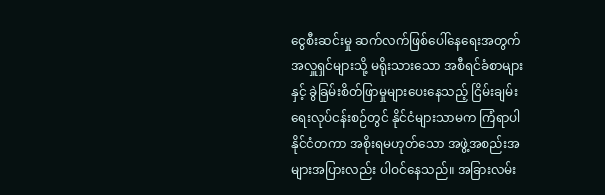ငွေစီးဆင်းမှု ဆက်လက်ဖြစ်ပေါ်နေရေးအတွက် အလှူရှင်များသို့ မရိုးသားသော အစီရင်ခံစာများနှင့် ခွဲခြမ်းစိတ်ဖြာမှုများပေးနေသည့် ငြိမ်းချမ်းရေးလုပ်ငန်းစဉ်တွင် နိုင်ငံများသာမက ကြံရာပါ နိုင်ငံတကာ အစိုးရမဟုတ်သော အဖွဲ့အစည်းအများအပြားလည်း ပါဝင်နေသည်။ အခြားလမ်း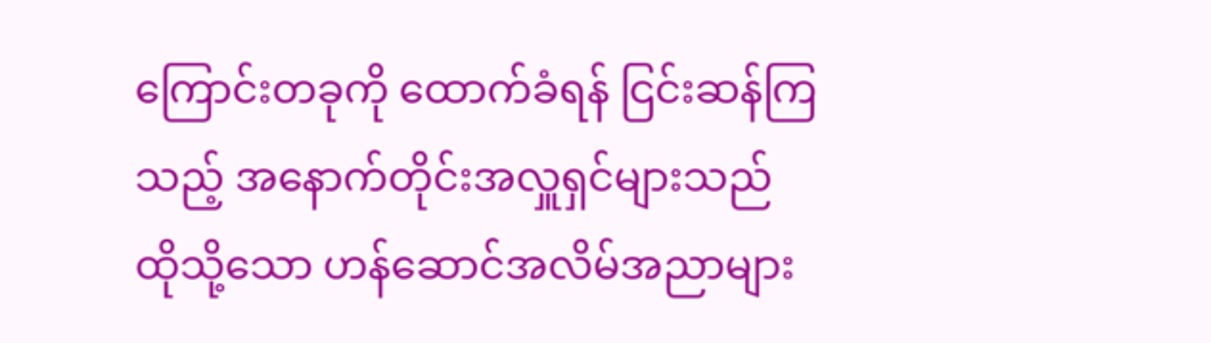ကြောင်းတခုကို ထောက်ခံရန် ငြင်းဆန်ကြသည့် အနောက်တိုင်းအလှူရှင်များသည် ထိုသို့သော ဟန်ဆောင်အလိမ်အညာများ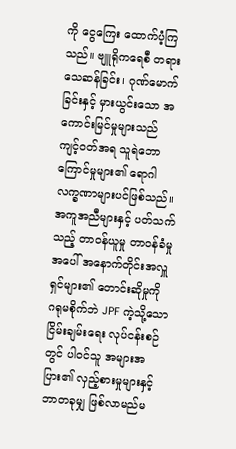ကို ငွေကြေး ထောက်ပံ့ကြသည်။ ဗျူရိုကရေစီ တရားသေဆန်ခြင်း၊ ဂုဏ်မောက်ခြင်းနှင့် မှားယွင်းသော အကောင်းမြင်မှုများသည် ကျင့်ဝတ်အရ သူရဲဘောကြောင်မှုများ၏ ရောဂါလက္ခဏာများပင်ဖြစ်သည်။ အကူအညီများနှင့် ပတ်သက်သည့် တာဝန်ယူမှု တာဝန်ခံမှုအပေါ် အနောက်တိုင်းအလှူရှင်များ၏ တောင်းဆိုမှုကို ဂရုမစိုက်ဘဲ JPF ကဲ့သို့သော ငြိမ်းချမ်းရေး လုပ်ငန်းစဉ်တွင် ပါဝင်သူ အများအပြား၏ လှည့်စားမှုများနှင့် ဘာတခုမျှ ဖြစ်လာမည်မ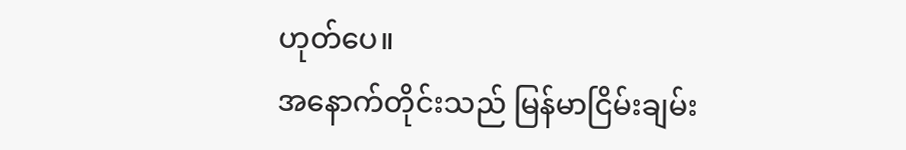ဟုတ်ပေ။
အနောက်တိုင်းသည် မြန်မာငြိမ်းချမ်း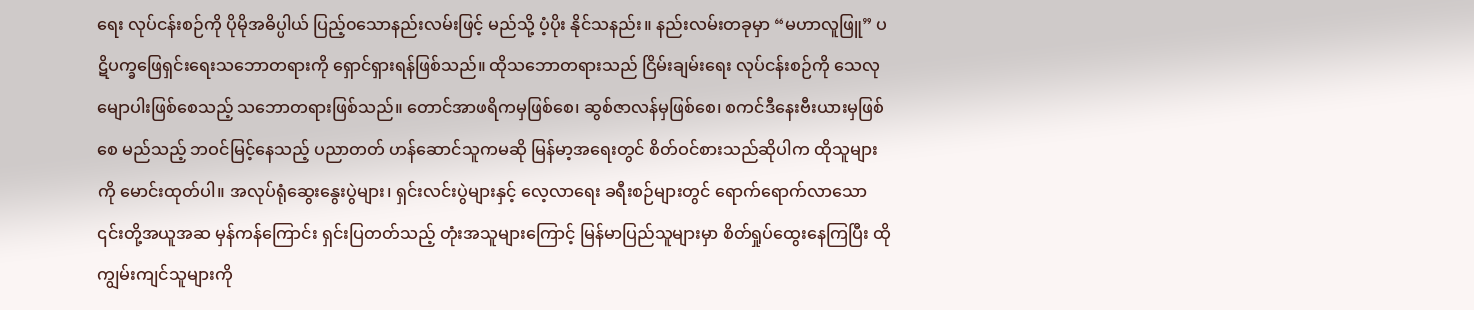ရေး လုပ်ငန်းစဉ်ကို ပိုမိုအဓိပ္ပါယ် ပြည့်၀သောနည်းလမ်းဖြင့် မည်သို့ ပံ့ပိုး နိုင်သနည်း။ နည်းလမ်းတခုမှာ “မဟာလူဖြူ” ပဋိပက္ခဖြေရှင်းရေးသဘောတရားကို ရှောင်ရှားရန်ဖြစ်သည်။ ထိုသဘောတရားသည် ငြိမ်းချမ်းရေး လုပ်ငန်းစဉ်ကို သေလုမျောပါးဖြစ်စေသည့် သဘောတရားဖြစ်သည်။ တောင်အာဖရိကမှဖြစ်စေ၊ ဆွစ်ဇာလန်မှဖြစ်စေ၊ စကင်ဒီနေးဗီးယားမှဖြစ်စေ မည်သည့် ဘဝင်မြင့်နေသည့် ပညာတတ် ဟန်ဆောင်သူကမဆို မြန်မာ့အရေးတွင် စိတ်ဝင်စားသည်ဆိုပါက ထိုသူများကို မောင်းထုတ်ပါ။ အလုပ်ရုံဆွေးနွေးပွဲများ၊ ရှင်းလင်းပွဲများနှင့် လေ့လာရေး ခရီးစဉ်များတွင် ရောက်ရောက်လာသော ၎င်းတို့အယူအဆ မှန်ကန်ကြောင်း ရှင်းပြတတ်သည့် တုံးအသူများကြောင့် မြန်မာပြည်သူများမှာ စိတ်ရှုပ်ထွေးနေကြပြီး ထိုကျွမ်းကျင်သူများကို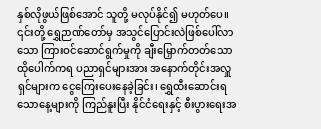နှစ်လိုဖွယ်ဖြစ်အောင် သူတို့ မလုပ်နိုင်၍ မဟုတ်ပေ။ ၎င်းတို့ ရွှေဉာဏ်တော်မှ အသွင်ပြောင်းလဲဖြစ်ပေါ်လာသော ကြားဝင်ဆောင်ရွက်မှုကို ချီးမြှောက်တတ်သော ထိုပေါက်ကရ ပညာရှင်များအား အနောက်တိုင်းအလှူရှင်များက ငွေကြေးပေးနေခဲ့ခြင်း၊ ရွှေထီးဆောင်းရသောနေ့များကို ကြည်နူးပြီး နိုင်ငံရေးနှင့် စီးပွားရေးအ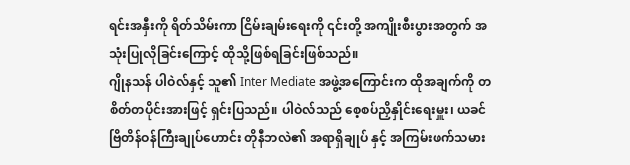ရင်းအနှီးကို ရိတ်သိမ်းကာ ငြိမ်းချမ်းရေးကို ၎င်းတို့ အကျိုးစီးပွားအတွက် အသုံးပြုလိုခြင်းကြောင့် ထိုသို့ဖြစ်ရခြင်းဖြစ်သည်။
ဂျိုနသန် ပါဝဲလ်နှင့် သူ၏ Inter Mediate အဖွဲ့အကြောင်းက ထိုအချက်ကို တစိတ်တပိုင်းအားဖြင့် ရှင်းပြသည်။ ပါဝဲလ်သည် စေ့စပ်ညှိနှိုင်းရေးမှူး၊ ယခင်ဗြိတိန်ဝန်ကြီးချုပ်ဟောင်း တိုနီဘလဲ၏ အရာရှိချုပ် နှင့် အကြမ်းဖက်သမား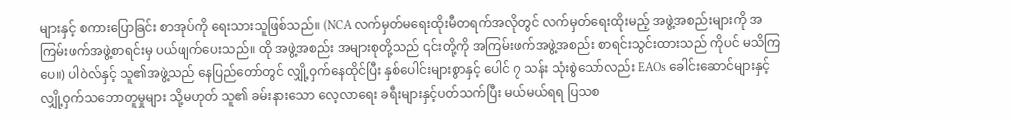များနှင့် စကားပြောခြင်း စာအုပ်ကို ရေးသားသူဖြစ်သည်။ (NCA လက်မှတ်မရေးထိုးမီတရက်အလိုတွင် လက်မှတ်ရေးထိုးမည့် အဖွဲ့အစည်းများကို အကြမ်းဖက်အဖွဲ့စာရင်းမှ ပယ်ဖျက်ပေးသည်။ ထို အဖွဲ့အစည်း အများစုတို့သည် ၎င်းတို့ကို အကြမ်းဖက်အဖွဲ့အစည်း စာရင်းသွင်းထားသည် ကိုပင် မသိကြပေ။) ပါဝဲလ်နှင့် သူ၏အဖွဲ့သည် နေပြည်တော်တွင် လျှို့ဝှက်နေထိုင်ပြီး နှစ်ပေါင်းများစွာနှင့် ပေါင် ၇ သန်း သုံးစွဲသော်လည်း EAOs ခေါင်းဆောင်များနှင့် လျှို့ဝှက်သဘောတူမှုများ သို့မဟုတ် သူ၏ ခမ်းနားသော လေ့လာရေး ခရီးများနှင့်ပတ်သက်ပြီး မယ်မယ်ရရ ပြသစ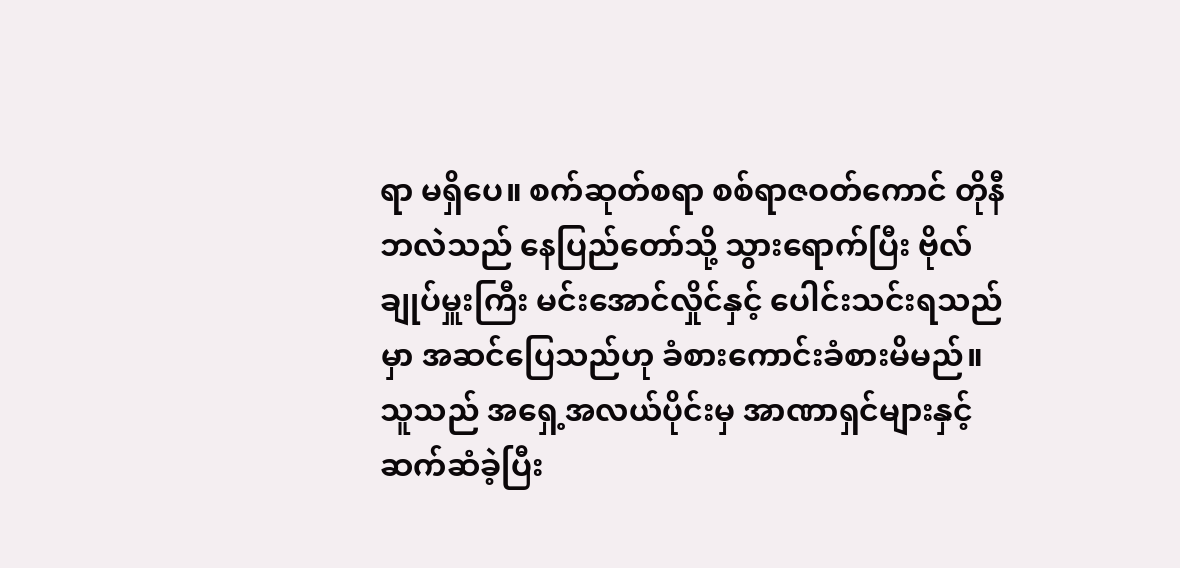ရာ မရှိပေ။ စက်ဆုတ်စရာ စစ်ရာဇဝတ်ကောင် တိုနီဘလဲသည် နေပြည်တော်သို့ သွားရောက်ပြီး ဗိုလ်ချုပ်မှူးကြီး မင်းအောင်လှိုင်နှင့် ပေါင်းသင်းရသည်မှာ အဆင်ပြေသည်ဟု ခံစားကောင်းခံစားမိမည်။ သူသည် အရှေ့အလယ်ပိုင်းမှ အာဏာရှင်များနှင့် ဆက်ဆံခဲ့ပြီး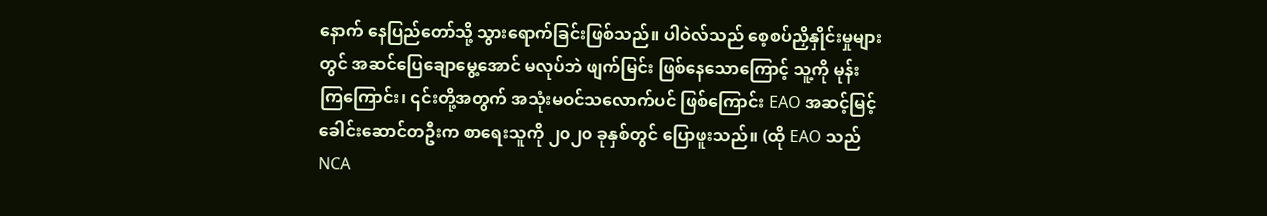နောက် နေပြည်တော်သို့ သွားရောက်ခြင်းဖြစ်သည်။ ပါဝဲလ်သည် စေ့စပ်ညှိနှိုင်းမှုများတွင် အဆင်ပြေချောမွေ့အောင် မလုပ်ဘဲ ဖျက်မြင်း ဖြစ်နေသောကြောင့် သူ့ကို မုန်းကြကြောင်း၊ ၎င်းတို့အတွက် အသုံးမဝင်သလောက်ပင် ဖြစ်ကြောင်း EAO အဆင့်မြင့်ခေါင်းဆောင်တဦးက စာရေးသူကို ၂၀၂၀ ခုနှစ်တွင် ပြောဖူးသည်။ (ထို EAO သည် NCA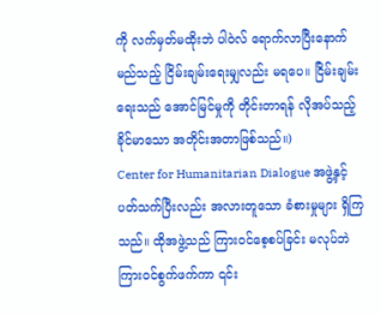ကို လက်မှတ်မထိုးဘဲ ပါဝဲလ် ရောက်လာပြီးနောက် မည်သည့် ငြိမ်းချမ်းရေးမျှလည်း မရပေ။ ငြိမ်းချမ်းရေးသည် အောင်မြင်မှုကို တိုင်းတာရန် လိုအပ်သည့် ခိုင်မာသော အတိုင်းအတာဖြစ်သည်။)
Center for Humanitarian Dialogue အဖွဲ့နှင့်ပတ်သက်ပြီးလည်း အလားတူသော ခံစားမှုများ ရှိကြသည်။ ထိုအဖွဲ့သည် ကြားဝင်စေ့စပ်ခြင်း မလုပ်ဘဲ ကြားဝင်စွက်ဖက်ကာ ၎င်း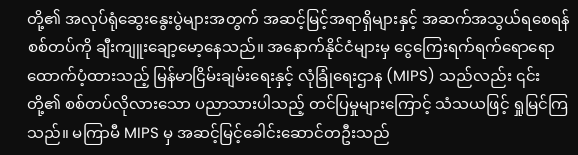တို့၏ အလုပ်ရုံဆွေးနွေးပွဲများအတွက် အဆင့်မြင့်အရာရှိများနှင့် အဆက်အသွယ်ရစေရန် စစ်တပ်ကို ချီးကျူးချော့မော့နေသည်။ အနောက်နိုင်ငံများမှ ငွေကြေးရက်ရက်ရောရောထောက်ပံ့ထားသည့် မြန်မာငြိမ်းချမ်းရေးနှင့် လုံခြုံရေးဌာန (MIPS) သည်လည်း ၎င်းတို့၏ စစ်တပ်လိုလားသော ပညာသားပါသည့် တင်ပြမှုများကြောင့် သံသယဖြင့် ရှုမြင်ကြသည်။ မကြာမီ MIPS မှ အဆင့်မြင့်ခေါင်းဆောင်တဦးသည်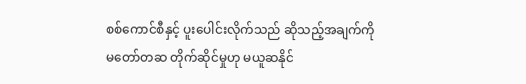စစ်ကောင်စီနှင့် ပူးပေါင်းလိုက်သည် ဆိုသည့်အချက်ကို မတော်တဆ တိုက်ဆိုင်မှုဟု မယူဆနိုင်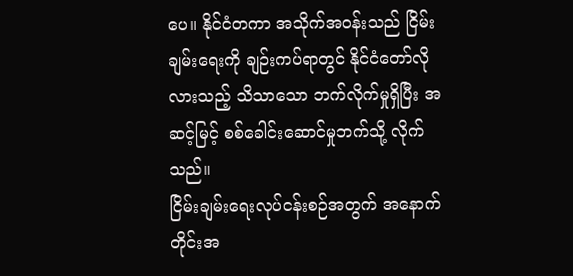ပေ။ နိုင်ငံတကာ အသိုက်အဝန်းသည် ငြိမ်းချမ်းရေးကို ချဉ်းကပ်ရာတွင် နိုင်ငံတော်လိုလားသည့် သိသာသော ဘက်လိုက်မှုရှိပြီး အဆင့်မြင့် စစ်ခေါင်းဆောင်မှုဘက်သို့ လိုက်သည်။
ငြိမ်းချမ်းရေးလုပ်ငန်းစဉ်အတွက် အနောက်တိုင်းအ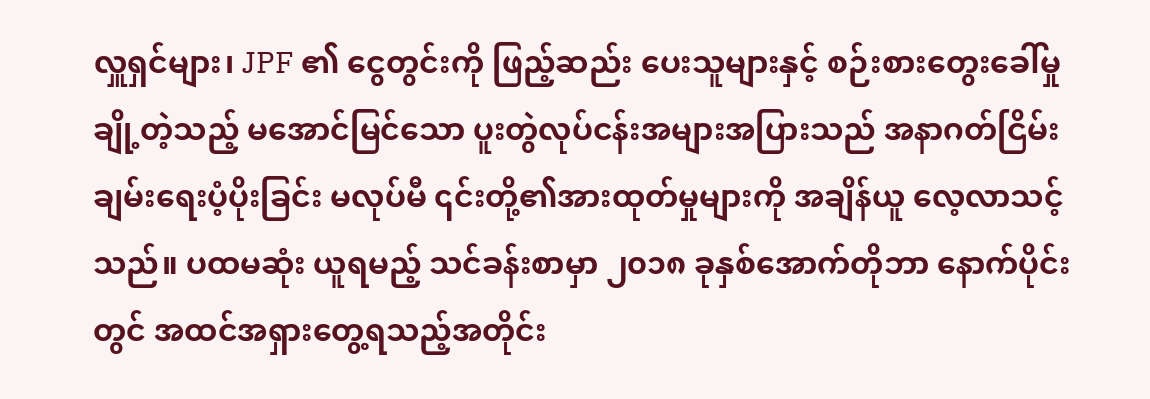လှူရှင်များ၊ JPF ၏ ငွေတွင်းကို ဖြည့်ဆည်း ပေးသူများနှင့် စဉ်းစားတွေးခေါ်မှု ချို့တဲ့သည့် မအောင်မြင်သော ပူးတွဲလုပ်ငန်းအများအပြားသည် အနာဂတ်ငြိမ်းချမ်းရေးပံ့ပိုးခြင်း မလုပ်မီ ၎င်းတို့၏အားထုတ်မှုများကို အချိန်ယူ လေ့လာသင့်သည်။ ပထမဆုံး ယူရမည့် သင်ခန်းစာမှာ ၂၀၁၈ ခုနှစ်အောက်တိုဘာ နောက်ပိုင်းတွင် အထင်အရှားတွေ့ရသည့်အတိုင်း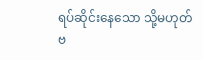ရပ်ဆိုင်းနေသော သို့မဟုတ် ဗ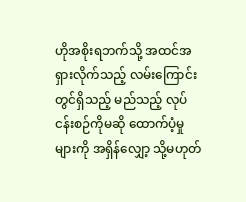ဟိုအစိုးရဘက်သို့ အထင်အရှားလိုက်သည့် လမ်းကြောင်းတွင်ရှိသည့် မည်သည့် လုပ်ငန်းစဉ်ကိုမဆို ထောက်ပံ့မှုများကို အရှိန်လျှော့ သို့မဟုတ်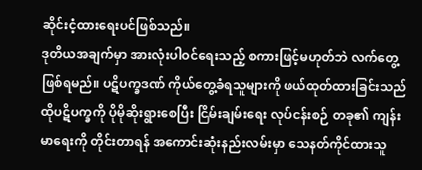ဆိုင်းငံ့ထားရေးပင်ဖြစ်သည်။
ဒုတိယအချက်မှာ အားလုံးပါဝင်ရေးသည့် စကားဖြင့်မဟုတ်ဘဲ လက်တွေ့ဖြစ်ရမည်။ ပဋိပက္ခဒဏ် ကိုယ်တွေ့ခံရသူများကို ဖယ်ထုတ်ထားခြင်းသည် ထိုပဋိပက္ခကို ပိုမိုဆိုးရွားစေပြီး ငြိမ်းချမ်းရေး လုပ်ငန်းစဉ် တခု၏ ကျန်းမာရေးကို တိုင်းတာရန် အကောင်းဆုံးနည်းလမ်းမှာ သေနတ်ကိုင်ထားသူ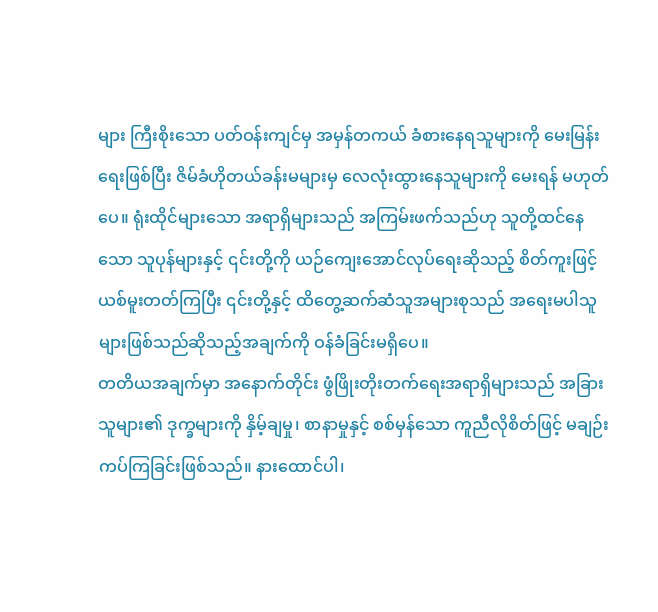များ ကြီးစိုးသော ပတ်ဝန်းကျင်မှ အမှန်တကယ် ခံစားနေရသူများကို မေးမြန်းရေးဖြစ်ပြီး ဇိမ်ခံဟိုတယ်ခန်းမများမှ လေလုံးထွားနေသူများကို မေးရန် မဟုတ်ပေ။ ရုံးထိုင်များသော အရာရှိများသည် အကြမ်းဖက်သည်ဟု သူတို့ထင်နေသော သူပုန်များနှင့် ၎င်းတို့ကို ယဉ်ကျေးအောင်လုပ်ရေးဆိုသည့် စိတ်ကူးဖြင့် ယစ်မူးတတ်ကြပြီး ၎င်းတို့နှင့် ထိတွေ့ဆက်ဆံသူအများစုသည် အရေးမပါသူများဖြစ်သည်ဆိုသည့်အချက်ကို ဝန်ခံခြင်းမရှိပေ။
တတိယအချက်မှာ အနောက်တိုင်း ဖွံဖြိုးတိုးတက်ရေးအရာရှိများသည် အခြားသူများ၏ ဒုက္ခများကို နှိမ့်ချမှု၊ စာနာမှုနှင့် စစ်မှန်သော ကူညီလိုစိတ်ဖြင့် မချဉ်းကပ်ကြခြင်းဖြစ်သည်။ နားထောင်ပါ၊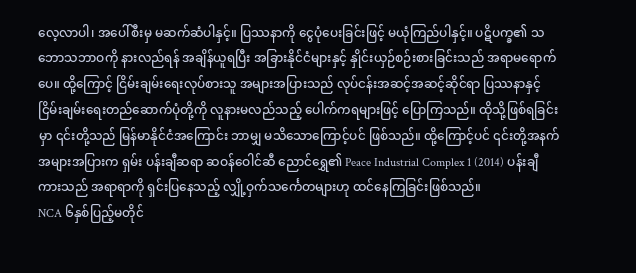လေ့လာပါ၊ အပေါ်စီးမှ မဆက်ဆံပါနှင့်။ ပြဿနာကို ငွေပုံပေးခြင်းဖြင့် မယုံကြည်ပါနှင့်။ ပဋိပက္ခ၏ သဘောသဘာဝကို နားလည်ရန် အချိန်ယူရပြီး အခြားနိုင်ငံများနှင့် နှိုင်းယှဉ်စဉ်းစားခြင်းသည် အရာမရောက်ပေ။ ထို့ကြောင့် ငြိမ်းချမ်းရေးလုပ်စားသူ အများအပြားသည် လုပ်ငန်းအဆင့်အဆင့်ဆိုင်ရာ ပြဿနာနှင့် ငြိမ်းချမ်းရေးတည်ဆောက်ပုံတို့ကို လူနားမလည်သည့် ပေါက်ကရများဖြင့် ပြောကြသည်။ ထိုသို့ဖြစ်ရခြင်းမှာ ၎င်းတို့သည် မြန်မာနိုင်ငံအကြောင်း ဘာမျှ မသိသောကြောင့်ပင် ဖြစ်သည်။ ထို့ကြောင့်ပင် ၎င်းတို့အနက် အများအပြားက ရှမ်း ပန်းချီဆရာ ဆဝန်ဝေါင်ဆီ ညောင်ရွှေ၏ Peace Industrial Complex 1 (2014) ပန်းချီကားသည် အရာရာကို ရှင်းပြနေသည့် လျှို့ဝှက်သင်္ကေတများဟု ထင်နေကြခြင်းဖြစ်သည်။
NCA ၆နှစ်ပြည့်မတိုင်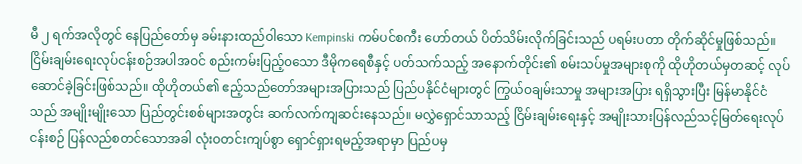မီ ၂ ရက်အလိုတွင် နေပြည်တော်မှ ခမ်းနားထည်ဝါသော Kempinski ကမ်ပင်စကီး ဟော်တယ် ပိတ်သိမ်းလိုက်ခြင်းသည် ပရမ်းပတာ တိုက်ဆိုင်မှုဖြစ်သည်။ ငြိမ်းချမ်းရေးလုပ်ငန်းစဉ်အပါအဝင် စည်းကမ်းပြည့်၀သော ဒီမိုကရေစီနှင့် ပတ်သက်သည့် အနောက်တိုင်း၏ စမ်းသပ်မှုအများစုကို ထိုဟိုတယ်မှတဆင့် လုပ်ဆောင်ခဲ့ခြင်းဖြစ်သည်။ ထိုဟိုတယ်၏ ဧည့်သည်တော်အများအပြားသည် ပြည်ပနိုင်ငံများတွင် ကြွယ်ဝချမ်းသာမှု အများအပြား ရရှိသွားပြီး မြန်မာနိုင်ငံသည် အမျိုးမျိုးသော ပြည်တွင်းစစ်များအတွင်း ဆက်လက်ကျဆင်းနေသည်။ မလွှဲရှောင်သာသည့် ငြိမ်းချမ်းရေးနှင့် အမျိုးသားပြန်လည်သင့်မြတ်ရေးလုပ်ငန်းစဉ် ပြန်လည်စတင်သောအခါ လုံးဝတင်းကျပ်စွာ ရှောင်ရှားရမည့်အရာမှာ ပြည်ပမှ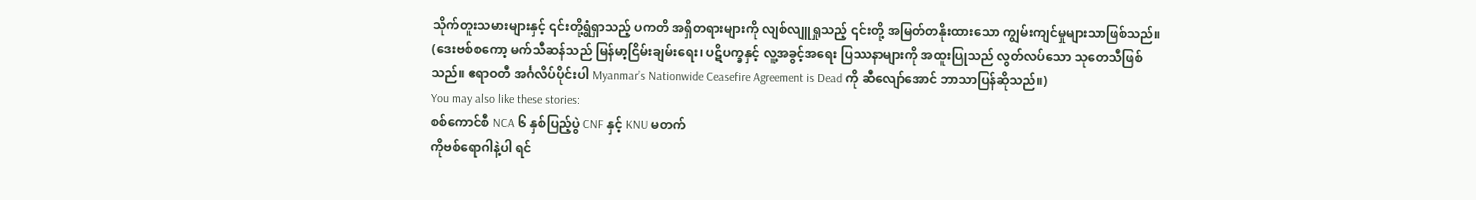သိုက်တူးသမားများနှင့် ၎င်းတို့ရွံရှာသည့် ပကတိ အရှိတရားများကို လျစ်လျူရှုသည့် ၎င်းတို့ အမြတ်တနိုးထားသော ကျွမ်းကျင်မှုများသာဖြစ်သည်။
(ဒေးဗစ်စကော့ မက်သီဆန်သည် မြန်မာ့ငြိမ်းချမ်းရေး၊ ပဋိပက္ခနှင့် လူ့အခွင့်အရေး ပြဿနာများကို အထူးပြုသည် လွတ်လပ်သော သုတေသီဖြစ်သည်။ ဧရာဝတီ အင်္ဂလိပ်ပိုင်းပါ Myanmar’s Nationwide Ceasefire Agreement is Dead ကို ဆီလျော်အောင် ဘာသာပြန်ဆိုသည်။)
You may also like these stories:
စစ်ကောင်စီ NCA ၆ နှစ်ပြည့်ပွဲ CNF နှင့် KNU မတက်
ကိုဗစ်ရောဂါနဲ့ပါ ရင်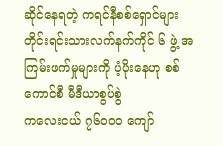ဆိုင်နေရတဲ့ ကရင်နီစစ်ရှောင်များ
တိုင်းရင်းသားလက်နက်ကိုင် ၆ ဖွဲ့ အကြမ်းဖက်မှုများကို ပံ့ပိုးနေဟု စစ်ကောင်စီ မီဒီယာစွပ်စွဲ
ကလေးငယ် ၇၆၀၀၀ ကျော်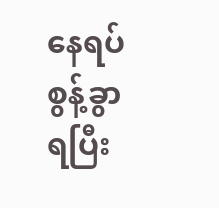နေရပ်စွန့်ခွာရပြီး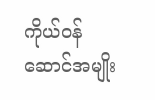ကိုယ်ဝန်ဆောင်အမျိုး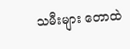သမီးများ တောထဲ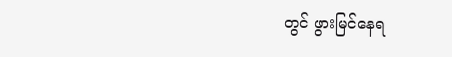တွင် ဖွားမြင်နေရ